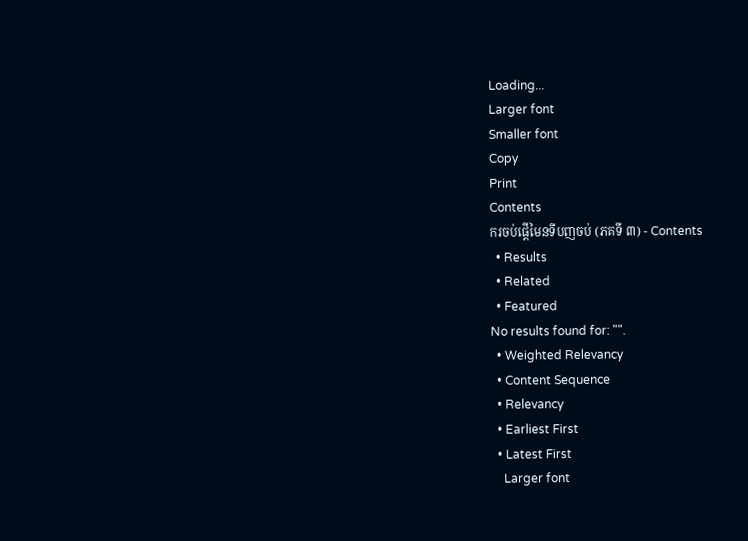Loading...
Larger font
Smaller font
Copy
Print
Contents
ករចប់ផ្តើមៃនទីបញចប់ (ភគទី ៣) - Contents
  • Results
  • Related
  • Featured
No results found for: "".
  • Weighted Relevancy
  • Content Sequence
  • Relevancy
  • Earliest First
  • Latest First
    Larger font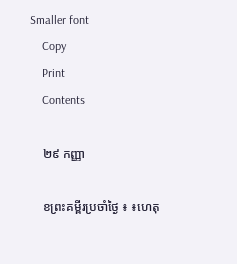Smaller font
    Copy
    Print
    Contents

    ២៩ កញ្ញា

    ខព្រះគម្ពីរប្រចាំថ្ងៃ ៖ ៖ហេតុ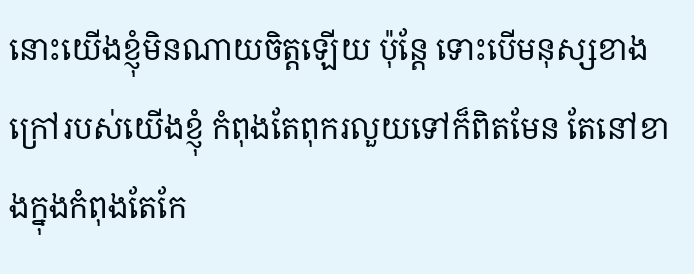នោះយើងខ្ញុំមិនណាយចិត្តឡើយ ប៉ុន្តែ ទោះបើមនុស្សខាងក្រៅរបស់យើងខ្ញុំ កំពុងតែពុករលួយទៅក៏ពិតមែន តែនៅខាងក្នុងកំពុងតែកែ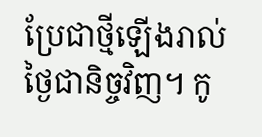ប្រែជាថ្មីឡើងរាល់ថ្ងៃជានិច្ចវិញ។ កូ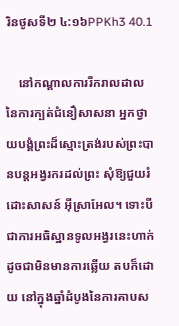រិនថូសទី២ ៤:១៦PPKh3 40.1

    នៅកណ្តាលការរីករាលដាលនៃការក្បត់ជំនឿសាសនា អ្នកថ្វាយបង្គំព្រះដ៏ស្មោះត្រង់របស់ព្រះបានបន្តអង្វរករដល់ព្រះ សុំឱ្យជួយរំដោះសាសន៍ អ៊ីស្រាអែល។ ទោះបីជាការអធិស្ឋានទូលអង្វរនេះហាក់ដូចជាមិនមានការឆ្លើយ តបក៏ដោយ នៅក្នុងឆ្នាំដំបូងនៃការគាបស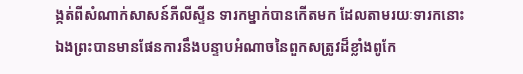ង្កត់ពីសំណាក់សាសន៍ភីលីស្ទីន ទារកម្នាក់បានកើតមក ដែលតាមរយៈទារកនោះឯងព្រះបានមានផែនការនឹងបន្ទាបអំណាចនៃពួកសត្រូវដ៏ខ្លាំងពូកែ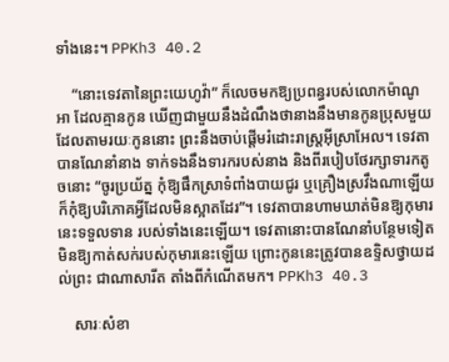ទាំងនេះ។ PPKh3 40.2

    “នោះទេវតានៃព្រះយេហូវ៉ា” ក៏លេចមកឱ្យប្រពន្ធរបស់លោកម៉ាណូអា ដែលគ្មានកូន ឃើញជាមួយនឹងដំណឹងថានាងនឹងមានកូនប្រុសមួយ ដែលតាមរយៈកូននោះ ព្រះនឹងចាប់ផ្តើមរំដោះរាស្រ្តអ៊ីស្រាអែល។ ទេវតាបានណែនាំនាង ទាក់ទងនឹងទារករបស់នាង និងពីរបៀបថែរក្សាទារកតូចនោះ “ចូរប្រយ័ត្ន កុំឱ្យផឹកស្រាទំពាំងបាយជូរ ឬគ្រឿងស្រវឹងណាឡើយ ក៏កុំឱ្យបរិភោគអ្វីដែលមិនស្អាតដែរ”។ ទេវតាបានហាមឃាត់មិនឱ្យកុមារនេះទទួលទាន របស់ទាំងនេះឡើយ។ ទេវតានោះបានណែនាំបន្ថែមទៀតមិនឱ្យកាត់សក់របស់កុមារនេះឡើយ ព្រោះកូននេះត្រូវបានឧទ្ទិសថ្វាយដល់ព្រះ ជាណាសារីត តាំងពីកំណើតមក។ PPKh3 40.3

    សារៈសំខា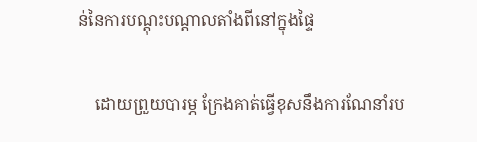ន់នៃការបណ្តុះបណ្តាលតាំងពីនៅក្នុងផ្ទៃ

    ដោយព្រួយបារម្ភ ក្រែងគាត់ធ្វើខុសនឹងការណែនាំរប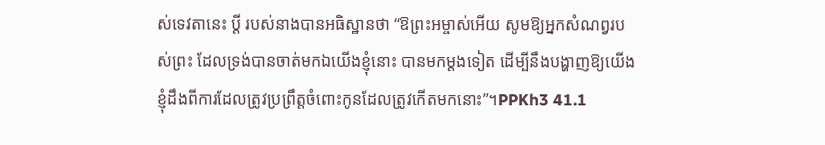ស់ទេវតានេះ ប្តី របស់នាងបានអធិស្ឋានថា “ឱព្រះអម្ចាស់អើយ សូមឱ្យអ្នកសំណព្វរបស់ព្រះ ដែលទ្រង់បានចាត់មកឯយើងខ្ញុំនោះ បានមកម្តងទៀត ដើម្បីនឹងបង្ហាញឱ្យយើងខ្ញុំដឹងពីការដែលត្រូវប្រព្រឹត្តចំពោះកូនដែលត្រូវកើតមកនោះ”។PPKh3 41.1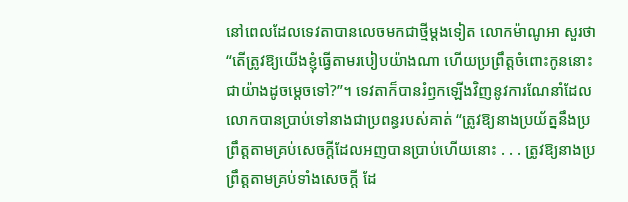នៅពេលដែលទេវតាបានលេចមកជាថ្មីម្តងទៀត លោកម៉ាណូអា សួរថា “តើត្រូវឱ្យយើងខ្ញុំធ្វើតាមរបៀបយ៉ាងណា ហើយប្រព្រឹត្តចំពោះកូននោះជាយ៉ាងដូចម្តេចទៅ?”។ ទេវតាក៏បានរំឭកឡើងវិញនូវការណែនាំដែលលោកបានប្រាប់ទៅនាងជាប្រពន្ធរបស់គាត់ “ត្រូវឱ្យនាងប្រយ័ត្ននឹងប្រព្រឹត្តតាមគ្រប់សេចក្តីដែលអញបានប្រាប់ហើយនោះ . . . ត្រូវឱ្យនាងប្រព្រឹត្តតាមគ្រប់ទាំងសេចក្តី ដែ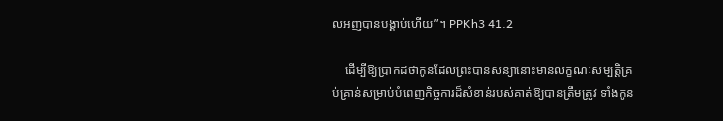លអញបានបង្គាប់ហើយ”។ PPKh3 41.2

    ដើម្បីឱ្យប្រាកដថាកូនដែលព្រះបានសន្យានោះមានលក្ខណៈសម្បត្តិគ្រប់គ្រាន់សម្រាប់បំពេញកិច្ចការដ៏សំខាន់របស់គាត់ឱ្យបានត្រឹមត្រូវ ទាំងកូន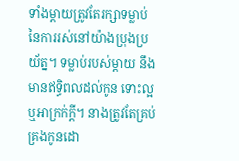ទាំងម្តាយត្រូវតែរក្សាទម្លាប់នៃការរស់នៅយ៉ាងប្រុងប្រយ័ត្ន។ ទម្លាប់របស់ម្តាយ នឹងមានឥទ្ធិពលដល់កូន ទោះល្អឬអាក្រក់ក្តី។ នាងត្រូវតែគ្រប់គ្រងកូនដោ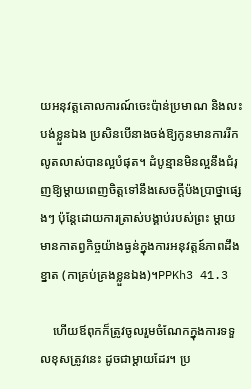យអនុវត្តគោលការណ៍ចេះប៉ាន់ប្រមាណ និងលះបង់ខ្លួនឯង ប្រសិនបើនាងចង់ឱ្យកូនមានការរីកលូតលាស់បានល្អបំផុត។ ដំបូន្មានមិនល្អនឹងជំរុញឱ្យម្តាយពេញចិត្តទៅនឹងសេចក្តីប៉ងប្រាថ្នាផ្សេងៗ ប៉ុន្តែដោយការត្រាស់បង្គាប់របស់ព្រះ ម្ដាយមានកាតព្វកិច្ចយ៉ាងធ្ងន់ក្នុងការអនុវត្តន៍ភាពដឹងខ្នាត (កាគ្រប់គ្រងខ្លួនឯង)។PPKh3 41.3

    ហើយឪពុកក៏ត្រូវចូលរួមចំណែកក្នុងការទទួលខុសត្រូវនេះ ដូចជាម្តាយដែរ។ ប្រ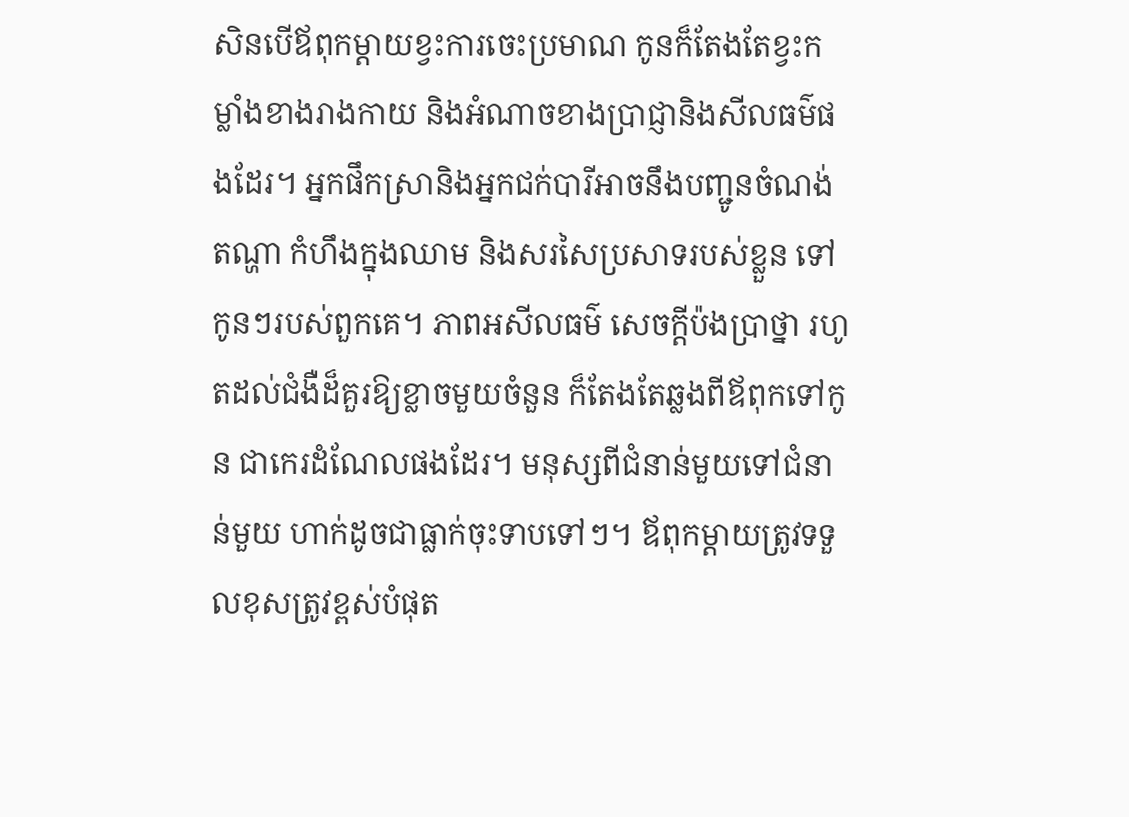សិនបើឪពុកម្តាយខ្វះការចេះប្រមាណ កូនក៏តែងតែខ្វះកម្លាំងខាងរាងកាយ និងអំណាចខាងប្រាជ្ញានិងសីលធម៌ផងដែរ។ អ្នកផឹកស្រានិងអ្នកជក់បារីអាចនឹងបញ្ជូនចំណង់ តណ្ហា កំហឹងក្នុងឈាម និងសរសៃប្រសាទរបស់ខ្លួន ទៅកូនៗរបស់ពួកគេ។ ភាពអសីលធម៌ សេចក្ដីប៉ងប្រាថ្នា រហូតដល់ជំងឺដ៏គួរឱ្យខ្លាចមួយចំនួន ក៏តែងតែឆ្លងពីឪពុកទៅកូន ជាកេរដំណែលផងដែរ។ មនុស្សពីជំនាន់មួយទៅជំនាន់មួយ ហាក់ដូចជាធ្លាក់ចុះទាបទៅៗ។ ឪពុកម្តាយត្រូវទទួលខុសត្រូវខ្ពស់បំផុត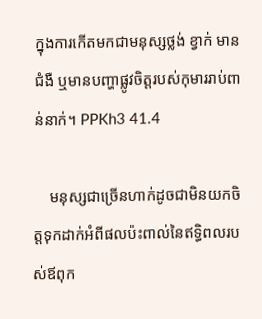ក្នុងការកើតមកជាមនុស្សថ្លង់ ខ្វាក់ មានជំងឺ ឬមានបញ្ហាផ្លូវចិត្តរបស់កុមាររាប់ពាន់នាក់។ PPKh3 41.4

    មនុស្សជាច្រើនហាក់ដូចជាមិនយកចិត្តទុកដាក់អំពីផលប៉ះពាល់នៃឥទ្ធិពលរបស់ឪពុក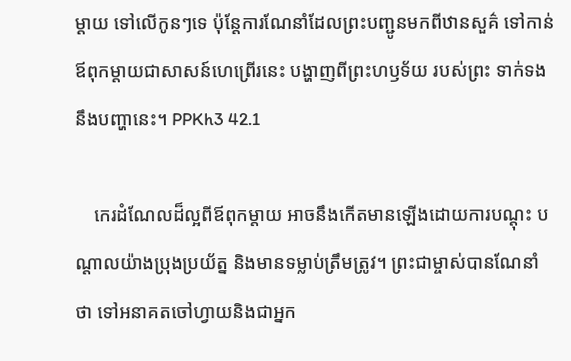ម្តាយ ទៅលើកូនៗទេ ប៉ុន្តែការណែនាំដែលព្រះបញ្ជូនមកពីឋានសួគ៌ ទៅកាន់ឪពុកម្តាយជាសាសន៍ហេព្រើរនេះ បង្ហាញពីព្រះហឫទ័យ របស់ព្រះ ទាក់ទងនឹងបញ្ហានេះ។ PPKh3 42.1

    កេរដំណែលដ៏ល្អពីឪពុកម្តាយ អាចនឹងកើតមានឡើងដោយការបណ្តុះ បណ្តាលយ៉ាងប្រុងប្រយ័ត្ន និងមានទម្លាប់ត្រឹមត្រូវ។ ព្រះជាម្ចាស់បានណែនាំ ថា ទៅអនាគតចៅហ្វាយនិងជាអ្នក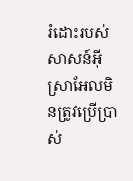រំដោះរបស់សាសន៍អ៊ីស្រាអែលមិនត្រូវប្រើប្រាស់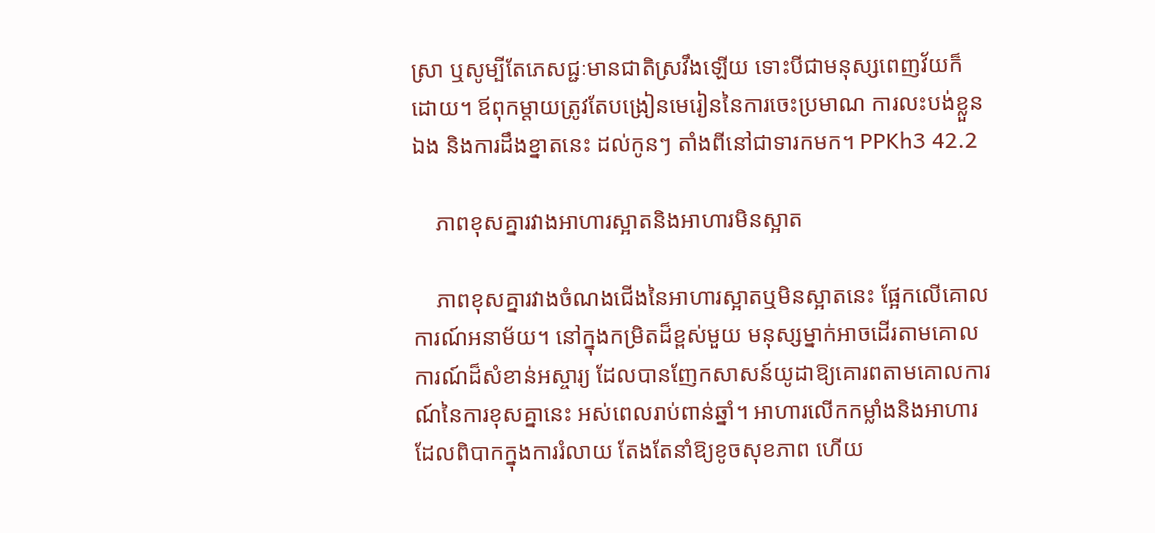ស្រា ឬសូម្បីតែភេសជ្ជៈមានជាតិស្រវឹងឡើយ ទោះបីជាមនុស្សពេញវ័យក៏ដោយ។ ឪពុកម្តាយត្រូវតែបង្រៀនមេរៀននៃការចេះប្រមាណ ការលះបង់ខ្លួនឯង និងការដឹងខ្នាតនេះ ដល់កូនៗ តាំងពីនៅជាទារកមក។ PPKh3 42.2

    ភាពខុសគ្នារវាងអាហារស្អាតនិងអាហារមិនស្អាត

    ភាពខុសគ្នារវាងចំណងជើងនៃអាហារស្អាតឬមិនស្អាតនេះ ផ្អែកលើគោលការណ៍អនាម័យ។ នៅក្នុងកម្រិតដ៏ខ្ពស់មួយ មនុស្សម្នាក់អាចដើរតាមគោលការណ៍ដ៏សំខាន់អស្ចារ្យ ដែលបានញែកសាសន៍យូដាឱ្យគោរពតាមគោលការណ៍នៃការខុសគ្នានេះ អស់ពេលរាប់ពាន់ឆ្នាំ។ អាហារលើកកម្លាំងនិងអាហារដែលពិបាកក្នុងការរំលាយ តែងតែនាំឱ្យខូចសុខភាព ហើយ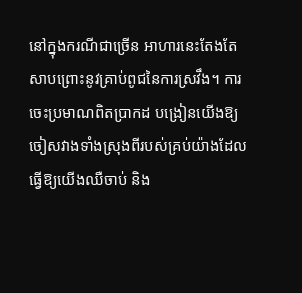នៅក្នុងករណីជាច្រើន អាហារនេះតែងតែសាបព្រោះនូវគ្រាប់ពូជនៃការស្រវឹង។ ការចេះប្រមាណពិតប្រាកដ បង្រៀនយើងឱ្យចៀសវាងទាំងស្រុងពីរបស់គ្រប់យ៉ាងដែលធ្វើឱ្យយើងឈឺចាប់ និង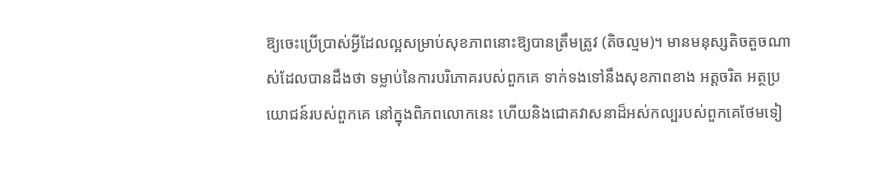ឱ្យចេះប្រើប្រាស់អ្វីដែលល្អសម្រាប់សុខភាពនោះឱ្យបានត្រឹមត្រូវ (តិចល្មម)។ មានមនុស្សតិចតួចណាស់ដែលបានដឹងថា ទម្លាប់នៃការបរិភោគរបស់ពួកគេ ទាក់ទងទៅនឹងសុខភាពខាង អត្តចរិត អត្ថប្រយោជន៍របស់ពួកគេ នៅក្នុងពិភពលោកនេះ ហើយនិងជោគវាសនាដ៏អស់កល្បរបស់ពួកគេថែមទៀ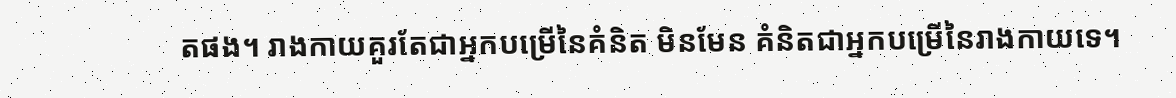តផង។ រាងកាយគួរតែជាអ្នកបម្រើនៃគំនិត មិនមែន គំនិតជាអ្នកបម្រើនៃរាងកាយទេ។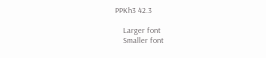PPKh3 42.3

    Larger font
    Smaller font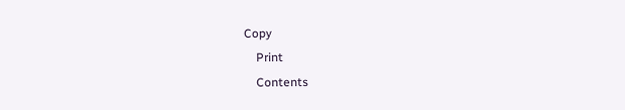Copy
    Print
    Contents